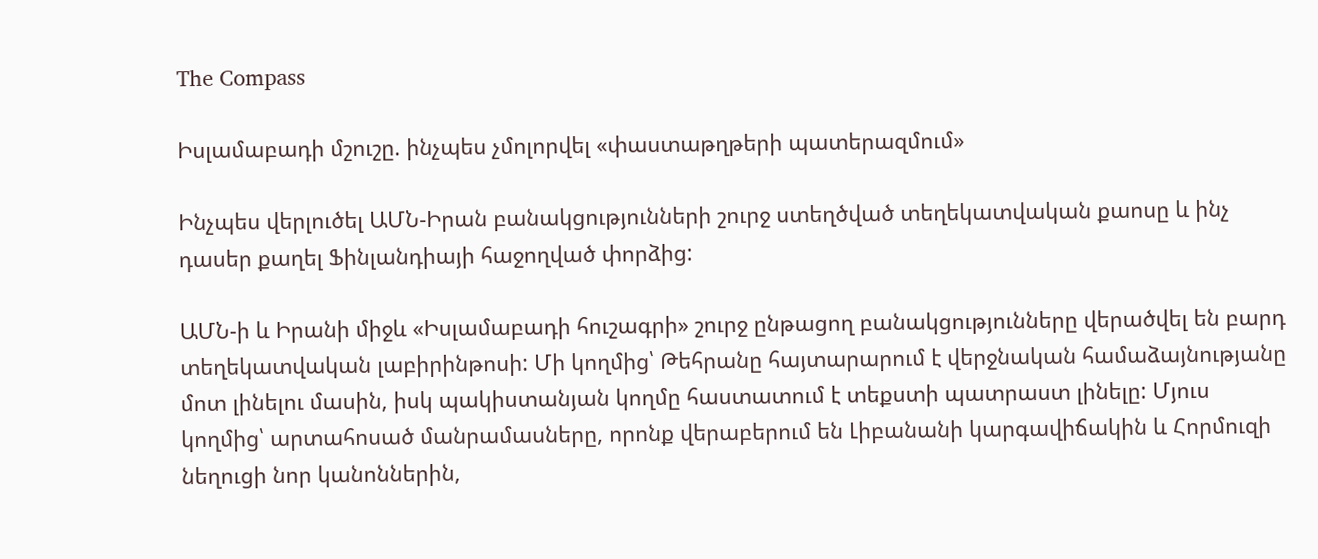The Compass

Իսլամաբադի մշուշը. ինչպես չմոլորվել «փաստաթղթերի պատերազմում»

Ինչպես վերլուծել ԱՄՆ-Իրան բանակցությունների շուրջ ստեղծված տեղեկատվական քաոսը և ինչ դասեր քաղել Ֆինլանդիայի հաջողված փորձից:

ԱՄՆ-ի և Իրանի միջև «Իսլամաբադի հուշագրի» շուրջ ընթացող բանակցությունները վերածվել են բարդ տեղեկատվական լաբիրինթոսի: Մի կողմից՝ Թեհրանը հայտարարում է վերջնական համաձայնությանը մոտ լինելու մասին, իսկ պակիստանյան կողմը հաստատում է տեքստի պատրաստ լինելը: Մյուս կողմից՝ արտահոսած մանրամասները, որոնք վերաբերում են Լիբանանի կարգավիճակին և Հորմուզի նեղուցի նոր կանոններին,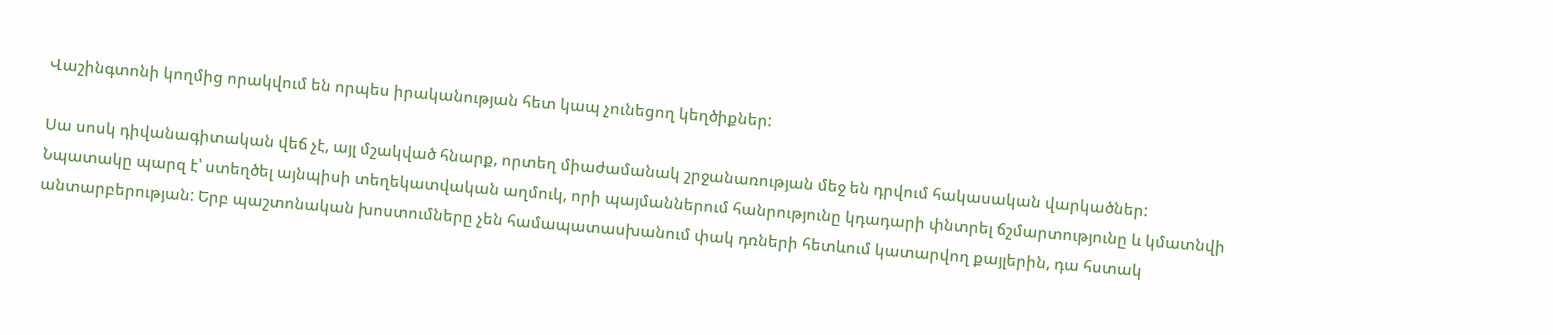Վաշինգտոնի կողմից որակվում են որպես իրականության հետ կապ չունեցող կեղծիքներ:

Սա սոսկ դիվանագիտական վեճ չէ, այլ մշակված հնարք, որտեղ միաժամանակ շրջանառության մեջ են դրվում հակասական վարկածներ: Նպատակը պարզ է՝ ստեղծել այնպիսի տեղեկատվական աղմուկ, որի պայմաններում հանրությունը կդադարի փնտրել ճշմարտությունը և կմատնվի անտարբերության: Երբ պաշտոնական խոստումները չեն համապատասխանում փակ դռների հետևում կատարվող քայլերին, դա հստակ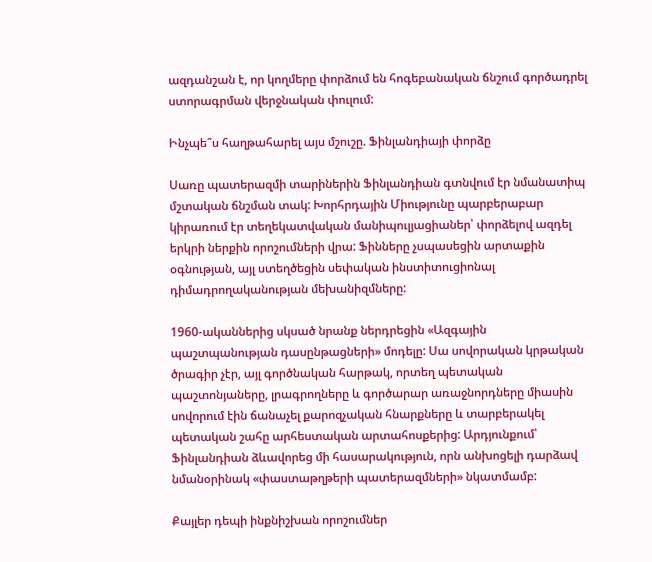ազդանշան է, որ կողմերը փորձում են հոգեբանական ճնշում գործադրել ստորագրման վերջնական փուլում:

Ինչպե՞ս հաղթահարել այս մշուշը. Ֆինլանդիայի փորձը

Սառը պատերազմի տարիներին Ֆինլանդիան գտնվում էր նմանատիպ մշտական ճնշման տակ: Խորհրդային Միությունը պարբերաբար կիրառում էր տեղեկատվական մանիպուլյացիաներ՝ փորձելով ազդել երկրի ներքին որոշումների վրա: Ֆինները չսպասեցին արտաքին օգնության, այլ ստեղծեցին սեփական ինստիտուցիոնալ դիմադրողականության մեխանիզմները:

1960-ականներից սկսած նրանք ներդրեցին «Ազգային պաշտպանության դասընթացների» մոդելը: Սա սովորական կրթական ծրագիր չէր, այլ գործնական հարթակ, որտեղ պետական պաշտոնյաները, լրագրողները և գործարար առաջնորդները միասին սովորում էին ճանաչել քարոզչական հնարքները և տարբերակել պետական շահը արհեստական արտահոսքերից: Արդյունքում՝ Ֆինլանդիան ձևավորեց մի հասարակություն, որն անխոցելի դարձավ նմանօրինակ «փաստաթղթերի պատերազմների» նկատմամբ:

Քայլեր դեպի ինքնիշխան որոշումներ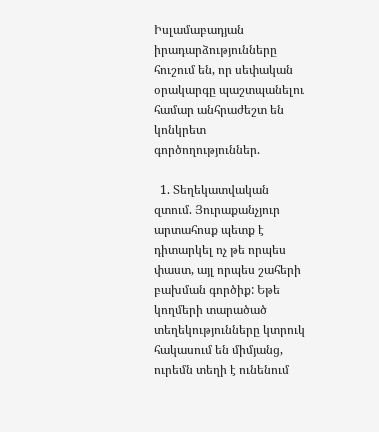Իսլամաբադյան իրադարձությունները հուշում են, որ սեփական օրակարգը պաշտպանելու համար անհրաժեշտ են կոնկրետ գործողություններ.

  1. Տեղեկատվական զտում. Յուրաքանչյուր արտահոսք պետք է դիտարկել ոչ թե որպես փաստ, այլ որպես շահերի բախման գործիք: Եթե կողմերի տարածած տեղեկությունները կտրուկ հակասում են միմյանց, ուրեմն տեղի է ունենում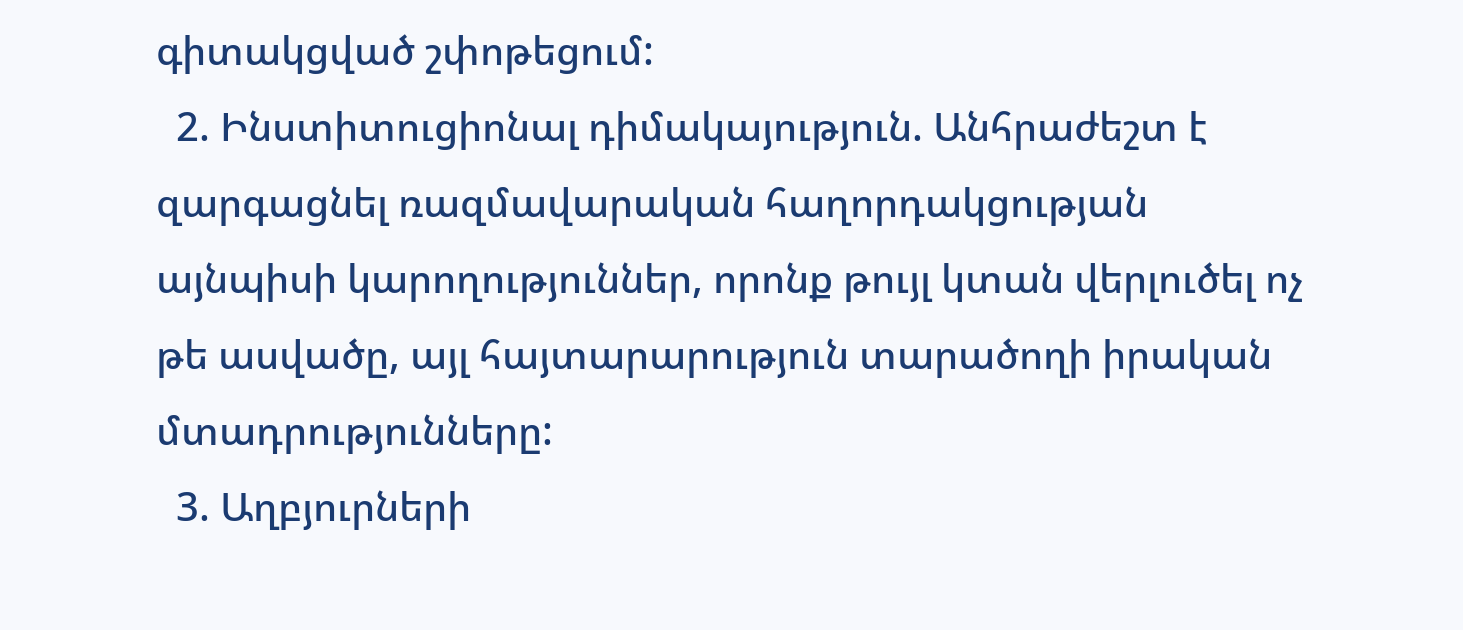գիտակցված շփոթեցում:
  2. Ինստիտուցիոնալ դիմակայություն. Անհրաժեշտ է զարգացնել ռազմավարական հաղորդակցության այնպիսի կարողություններ, որոնք թույլ կտան վերլուծել ոչ թե ասվածը, այլ հայտարարություն տարածողի իրական մտադրությունները:
  3. Աղբյուրների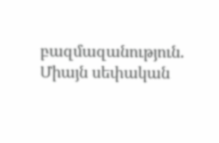բազմազանություն. Միայն սեփական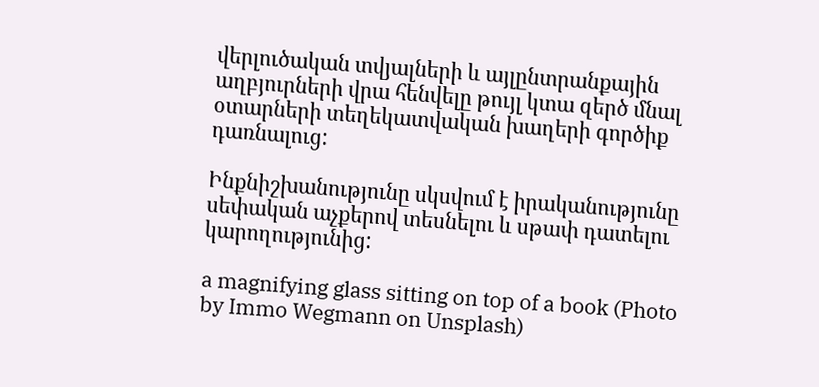վերլուծական տվյալների և այլընտրանքային աղբյուրների վրա հենվելը թույլ կտա զերծ մնալ օտարների տեղեկատվական խաղերի գործիք դառնալուց:

Ինքնիշխանությունը սկսվում է իրականությունը սեփական աչքերով տեսնելու և սթափ դատելու կարողությունից:

a magnifying glass sitting on top of a book (Photo by Immo Wegmann on Unsplash)